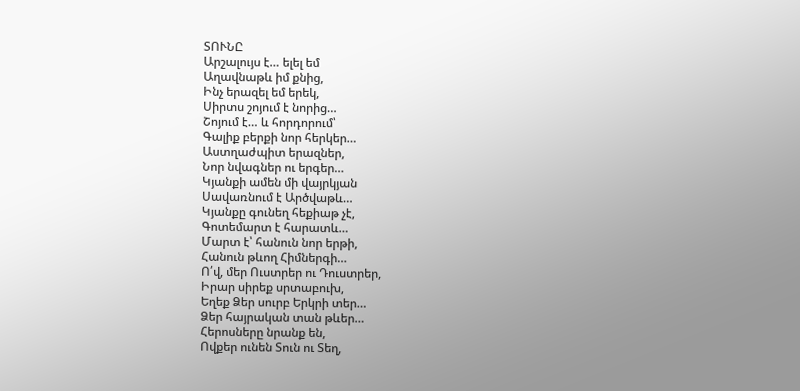ՏՈՒՆԸ
Արշալույս է… ելել եմ
Աղավնաթև իմ քնից,
Ինչ երազել եմ երեկ,
Սիրտս շոյում է նորից…
Շոյում է… և հորդորում՝
Գալիք բերքի նոր հերկեր…
Աստղաժպիտ երազներ,
Նոր նվագներ ու երգեր…
Կյանքի ամեն մի վայրկյան
Սավառնում է Արծվաթև…
Կյանքը գունեղ հեքիաթ չէ,
Գոտեմարտ է հարատև…
Մարտ է՝ հանուն նոր երթի,
Հանուն թևող Հիմներգի…
Ո՛վ, մեր Ուստրեր ու Դուստրեր,
Իրար սիրեք սրտաբուխ,
Եղեք Ձեր սուրբ Երկրի տեր…
Ձեր հայրական տան թևեր…
Հերոսները նրանք են,
Ովքեր ունեն Տուն ու Տեղ,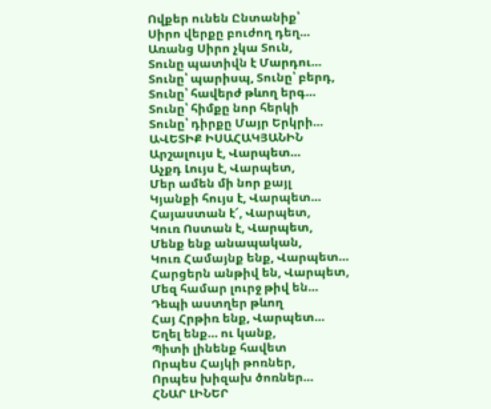Ովքեր ունեն Ընտանիք՝
Սիրո վերքը բուժող դեղ…
Առանց Սիրո չկա Տուն,
Տունը պատիվն է Մարդու…
Տունը՝ պարիսպ, Տունը՝ բերդ,
Տունը՝ հավերժ թևող երգ…
Տունը՝ հիմքը նոր հերկի
Տունը՝ դիրքը Մայր Երկրի…
ԱՎԵՏԻՔ ԻՍԱՀԱԿՅԱՆԻՆ
Արշալույս է, Վարպետ…
Աչքդ Լույս է, Վարպետ,
Մեր ամեն մի նոր քայլ
Կյանքի հույս է, Վարպետ…
Հայաստան է՜, Վարպետ,
Կուռ Ոստան է, Վարպետ,
Մենք ենք անապական,
Կուռ Համայնք ենք, Վարպետ…
Հարցերն անթիվ են, Վարպետ,
Մեզ համար լուրջ թիվ են…
Դեպի աստղեր թևող
Հայ Հրթիռ ենք, Վարպետ…
Եղել ենք… ու կանք,
Պիտի լինենք հավետ
Որպես Հայկի թոռներ,
Որպես խիզախ ծոռներ…
ՀՆԱՐ ԼԻՆԵՐ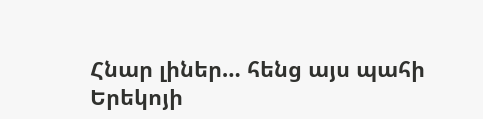Հնար լիներ… հենց այս պահի
Երեկոյի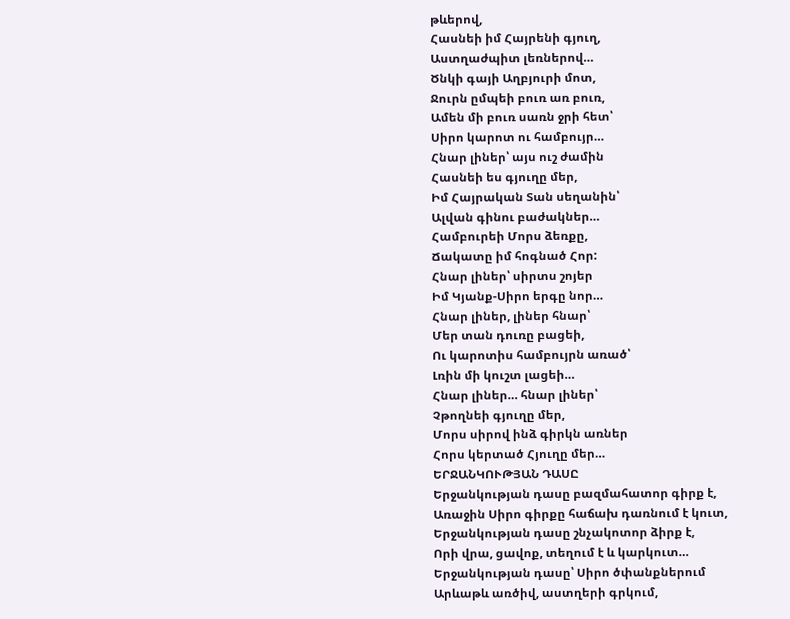թևերով,
Հասնեի իմ Հայրենի գյուղ,
Աստղաժպիտ լեռներով…
Ծնկի գայի Աղբյուրի մոտ,
Ջուրն ըմպեի բուռ առ բուռ,
Ամեն մի բուռ սառն ջրի հետ՝
Սիրո կարոտ ու համբույր…
Հնար լիներ՝ այս ուշ ժամին
Հասնեի ես գյուղը մեր,
Իմ Հայրական Տան սեղանին՝
Ալվան գինու բաժակներ…
Համբուրեի Մորս ձեռքը,
Ճակատը իմ հոգնած Հոր:
Հնար լիներ՝ սիրտս շոյեր
Իմ Կյանք-Սիրո երգը նոր…
Հնար լիներ, լիներ հնար՝
Մեր տան դուռը բացեի,
Ու կարոտիս համբույրն առած՝
Լռին մի կուշտ լացեի…
Հնար լիներ… հնար լիներ՝
Չթողնեի գյուղը մեր,
Մորս սիրով ինձ գիրկն առներ
Հորս կերտած Հյուղը մեր…
ԵՐՋԱՆԿՈՒԹՅԱՆ ԴԱՍԸ
Երջանկության դասը բազմահատոր գիրք է,
Առաջին Սիրո գիրքը հաճախ դառնում է կուտ,
Երջանկության դասը շնչակոտոր ձիրք է,
Որի վրա, ցավոք, տեղում է և կարկուտ…
Երջանկության դասը՝ Սիրո ծփանքներում
Արևաթև առծիվ, աստղերի գրկում,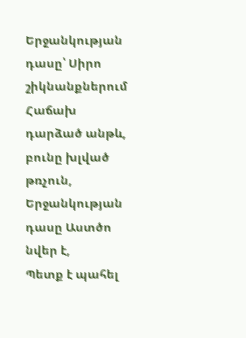Երջանկության դասը՝ Սիրո շիկնանքներում
Հաճախ դարձած անթև, բունը խլված թռչուն,
Երջանկության դասը Աստծո նվեր է,
Պետք է պահել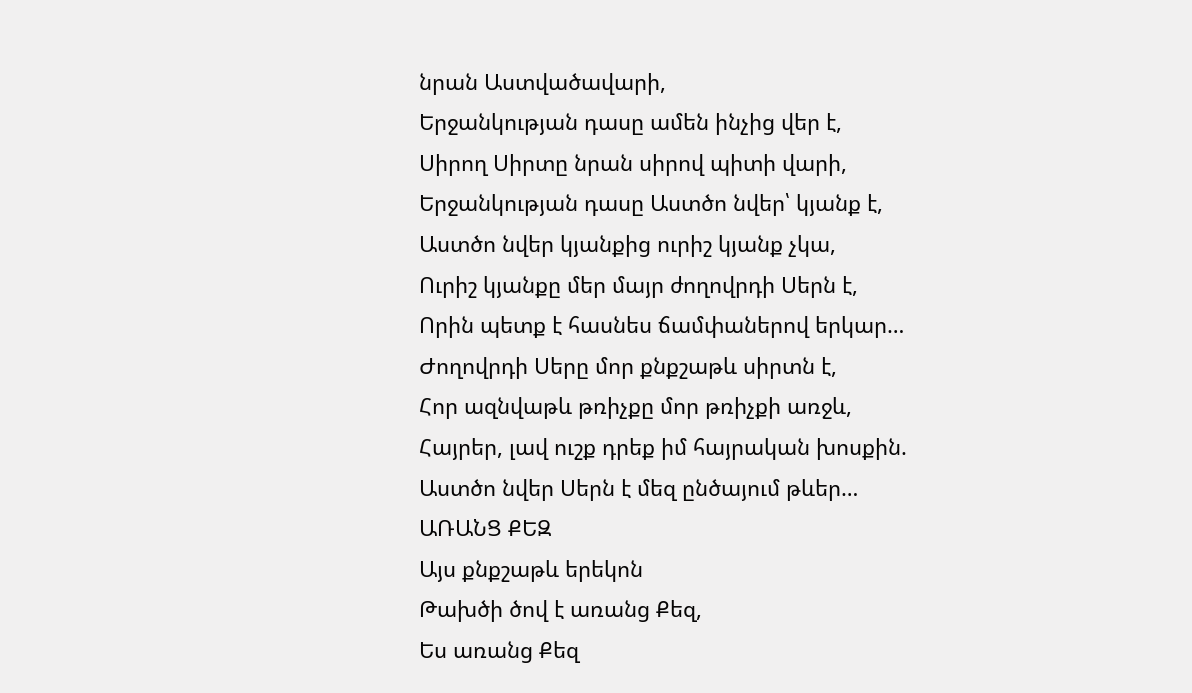նրան Աստվածավարի,
Երջանկության դասը ամեն ինչից վեր է,
Սիրող Սիրտը նրան սիրով պիտի վարի,
Երջանկության դասը Աստծո նվեր՝ կյանք է,
Աստծո նվեր կյանքից ուրիշ կյանք չկա,
Ուրիշ կյանքը մեր մայր ժողովրդի Սերն է,
Որին պետք է հասնես ճամփաներով երկար…
Ժողովրդի Սերը մոր քնքշաթև սիրտն է,
Հոր ազնվաթև թռիչքը մոր թռիչքի առջև,
Հայրեր, լավ ուշք դրեք իմ հայրական խոսքին.
Աստծո նվեր Սերն է մեզ ընծայում թևեր…
ԱՌԱՆՑ ՔԵԶ
Այս քնքշաթև երեկոն
Թախծի ծով է առանց Քեզ,
Ես առանց Քեզ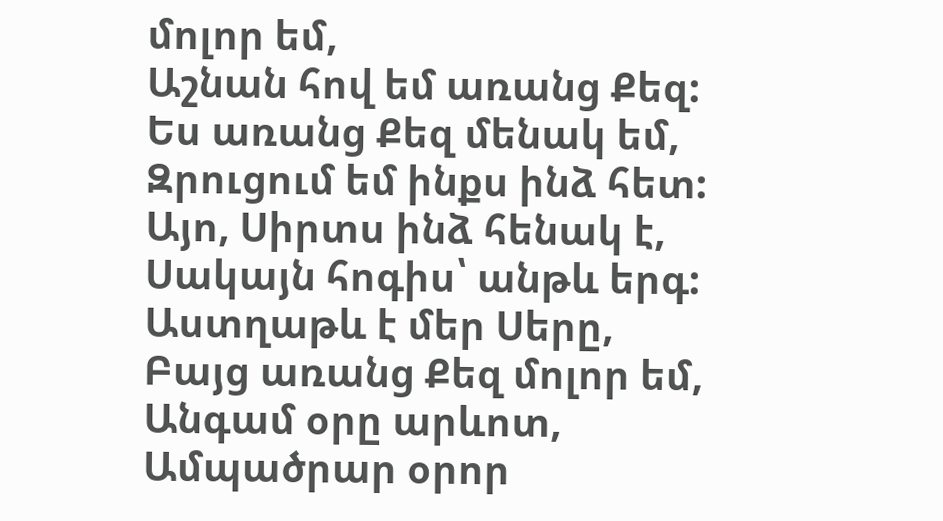մոլոր եմ,
Աշնան հով եմ առանց Քեզ:
Ես առանց Քեզ մենակ եմ,
Զրուցում եմ ինքս ինձ հետ:
Այո, Սիրտս ինձ հենակ է,
Սակայն հոգիս՝ անթև երգ:
Աստղաթև է մեր Սերը,
Բայց առանց Քեզ մոլոր եմ,
Անգամ օրը արևոտ,
Ամպածրար օրոր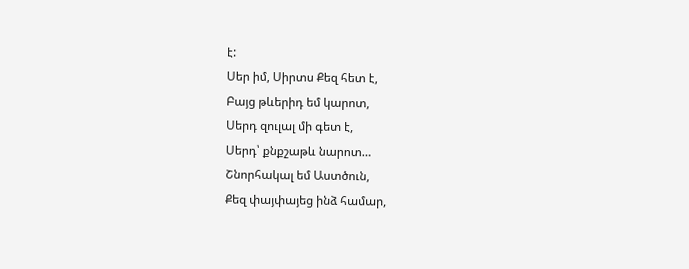է:
Սեր իմ, Սիրտս Քեզ հետ է,
Բայց թևերիդ եմ կարոտ,
Սերդ զուլալ մի գետ է,
Սերդ՝ քնքշաթև նարոտ…
Շնորհակալ եմ Աստծուն,
Քեզ փայփայեց ինձ համար,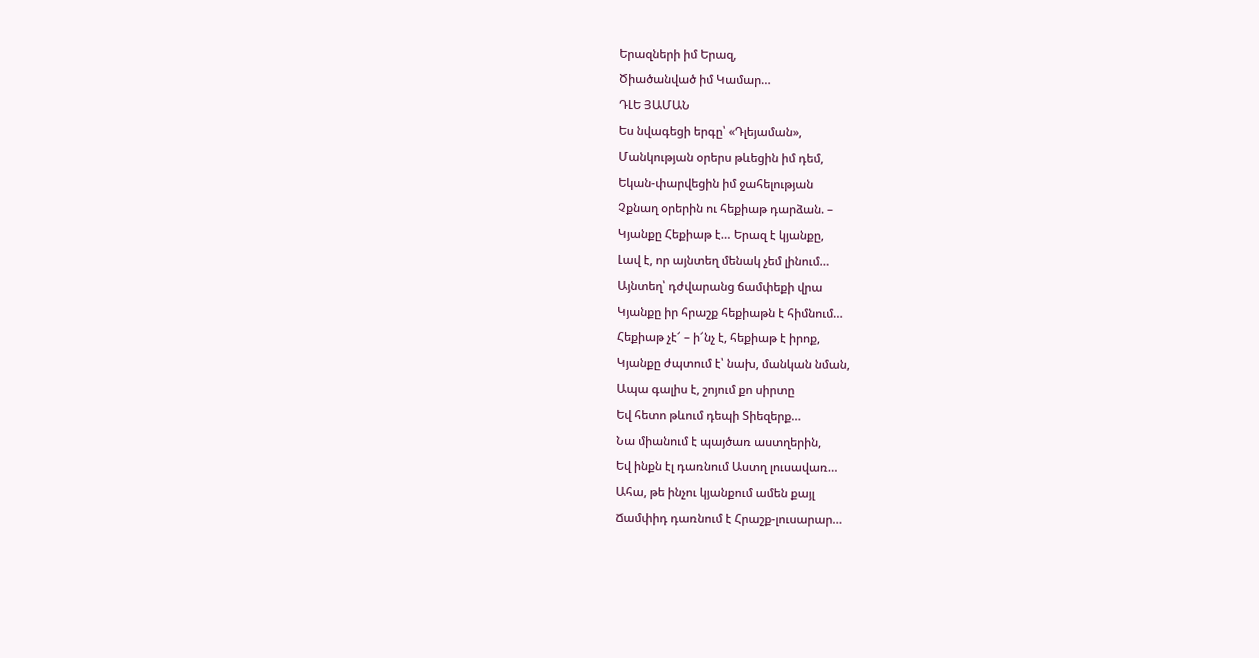Երազների իմ Երազ,
Ծիածանված իմ Կամար…
ԴԼԵ ՅԱՄԱՆ
Ես նվագեցի երգը՝ «Դլեյաման»,
Մանկության օրերս թևեցին իմ դեմ,
Եկան-փարվեցին իմ ջահելության
Չքնաղ օրերին ու հեքիաթ դարձան. –
Կյանքը Հեքիաթ է… Երազ է կյանքը,
Լավ է, որ այնտեղ մենակ չեմ լինում…
Այնտեղ՝ դժվարանց ճամփեքի վրա
Կյանքը իր հրաշք հեքիաթն է հիմնում…
Հեքիաթ չէ՜ – ի՜նչ է, հեքիաթ է իրոք,
Կյանքը ժպտում է՝ նախ, մանկան նման,
Ապա գալիս է, շոյում քո սիրտը
Եվ հետո թևում դեպի Տիեզերք…
Նա միանում է պայծառ աստղերին,
Եվ ինքն էլ դառնում Աստղ լուսավառ…
Ահա, թե ինչու կյանքում ամեն քայլ
Ճամփիդ դառնում է Հրաշք-լուսարար…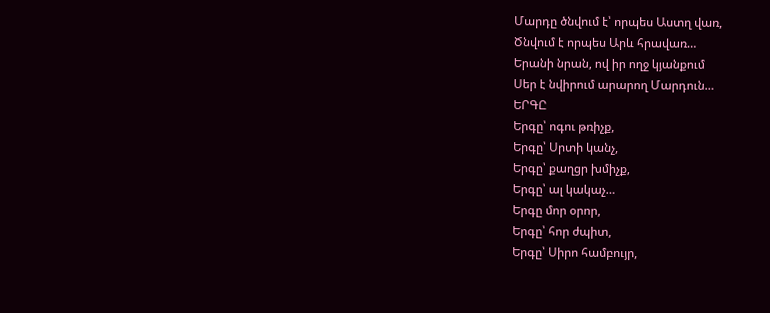Մարդը ծնվում է՝ որպես Աստղ վառ,
Ծնվում է որպես Արև հրավառ…
Երանի նրան, ով իր ողջ կյանքում
Սեր է նվիրում արարող Մարդուն…
ԵՐԳԸ
Երգը՝ ոգու թռիչք,
Երգը՝ Սրտի կանչ,
Երգը՝ քաղցր խմիչք,
Երգը՝ ալ կակաչ…
Երգը մոր օրոր,
Երգը՝ հոր ժպիտ,
Երգը՝ Սիրո համբույր,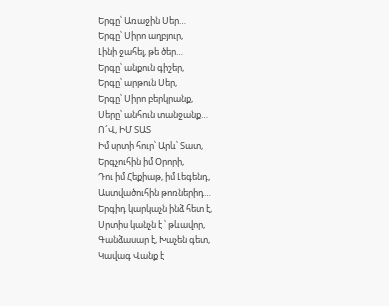Երգը՝ Առաջին Սեր…
Երգը՝ Սիրո աղբյուր,
Լինի ջահել, թե ծեր…
Երգը՝ անքուն գիշեր,
Երգը՝ արթուն Սեր,
Երգը՝ Սիրո բերկրանք,
Սերը՝ անհուն տանջանք…
Ո՜Վ, ԻՄ ՏԱՏ
Իմ սրտի հուր՝ Արև՝ Տատ,
Երգչուհին իմ Օրորի,
Դու իմ Հեքիաթ, իմ Լեգենդ,
Աստվածուհին թոռներիդ…
Երգիդ կարկաչն ինձ հետ է,
Սրտիս կանչն է ՝ թևավոր,
Գանձասար է, Խաչեն գետ,
Կավագ Վանք է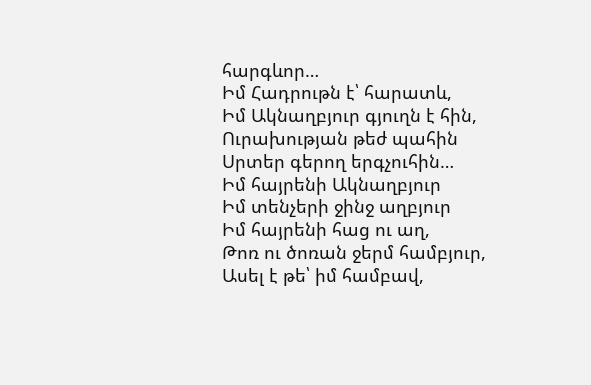հարգևոր…
Իմ Հադրութն է՝ հարատև,
Իմ Ակնաղբյուր գյուղն է հին,
Ուրախության թեժ պահին
Սրտեր գերող երգչուհին…
Իմ հայրենի Ակնաղբյուր
Իմ տենչերի ջինջ աղբյուր
Իմ հայրենի հաց ու աղ,
Թոռ ու ծոռան ջերմ համբյուր,
Ասել է թե՝ իմ համբավ,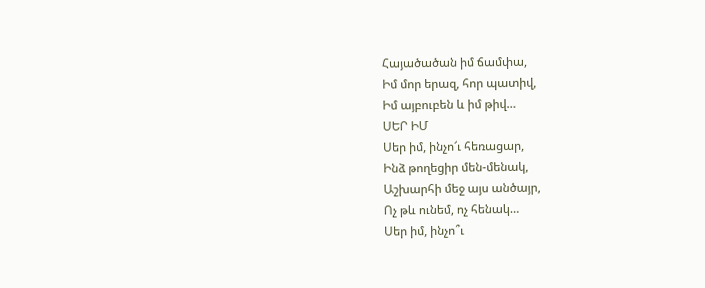Հայածածան իմ ճամփա,
Իմ մոր երազ, հոր պատիվ,
Իմ այբուբեն և իմ թիվ…
ՍԵՐ ԻՄ
Սեր իմ, ինչո՜ւ հեռացար,
Ինձ թողեցիր մեն-մենակ,
Աշխարհի մեջ այս անծայր,
Ոչ թև ունեմ, ոչ հենակ…
Սեր իմ, ինչո՞ւ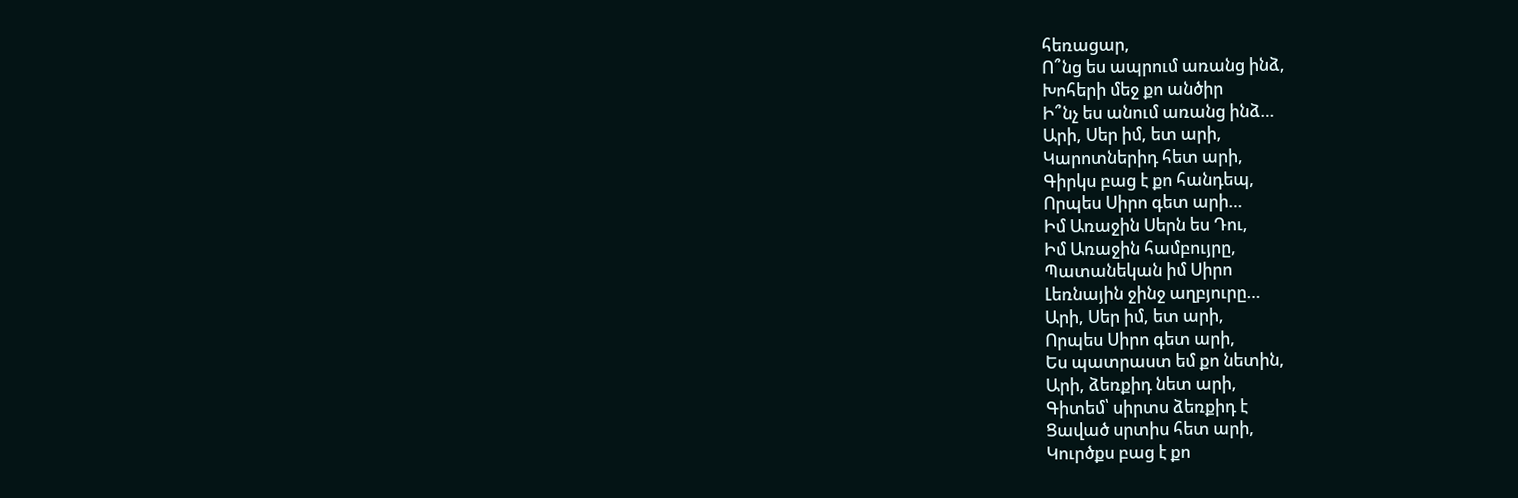հեռացար,
Ո՞նց ես ապրում առանց ինձ,
Խոհերի մեջ քո անծիր
Ի՞նչ ես անում առանց ինձ…
Արի, Սեր իմ, ետ արի,
Կարոտներիդ հետ արի,
Գիրկս բաց է քո հանդեպ,
Որպես Սիրո գետ արի…
Իմ Առաջին Սերն ես Դու,
Իմ Առաջին համբույրը,
Պատանեկան իմ Սիրո
Լեռնային ջինջ աղբյուրը…
Արի, Սեր իմ, ետ արի,
Որպես Սիրո գետ արի,
Ես պատրաստ եմ քո նետին,
Արի, ձեռքիդ նետ արի,
Գիտեմ՝ սիրտս ձեռքիդ է
Ցաված սրտիս հետ արի,
Կուրծքս բաց է քո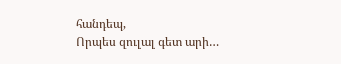հանդեպ,
Որպես զուլալ գետ արի…